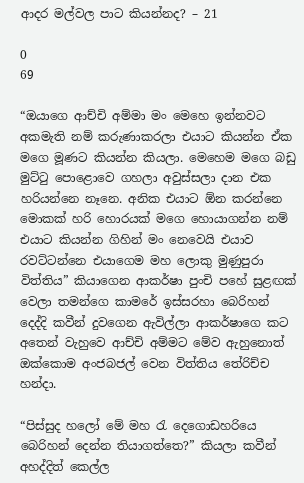ආදර මල්වල පාට කියන්නද? – 21

0
69

“ඔයාගෙ ආච්චි අම්මා මං මෙහෙ ඉන්නවට අකමැති නම් කරුණාකරලා එයාට කියන්න ඒක මගෙ මූණට කියන්න කියලා. මෙහෙම මගෙ බඩු මුට්ටු පොළොවෙ ගහලා අවුස්සලා දාන එක හරියන්නෙ නෑනෙ. අනික එයාට ඕන කරන්නෙ මොකක් හරි හොරයක් මගෙ හොයාගන්න නම් එයාට කියන්න ගිහින් මං නෙවෙයි එයාව රවට්ටන්නෙ එයාගෙම මහ ලොකු මුණුපුරා විත්තිය” කියාගෙන ආකර්ෂා පුංචි පහේ සුළඟක් වෙලා තමන්ගෙ කාමරේ ඉස්සරහා බෙරිහන් දෙද්දි කවීන් දුවගෙන ඇවිල්ලා ආකර්ෂාගෙ කට අතෙන් වැහුවෙ ආච්චි අම්මට මේව ඇහුනොත් ඔක්කොම අංජබජල් වෙන විත්තිය තේරිච්ච හන්දා.

“පිස්සුද හලෝ මේ මහ රැ දෙගොඩහරියෙ බෙරිහන් දෙන්න තියාගත්තෙ?” කියලා කවීන් අහද්දිත් කෙල්ල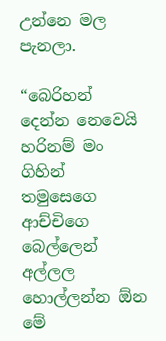උන්නෙ මල පැනලා.

“බෙරිහන් දෙන්න නෙවෙයි හරිනම් මං ගිහින් තමුසෙගෙ ආච්චිගෙ බෙල්ලෙන් අල්ලල හොල්ලන්න ඕන මේ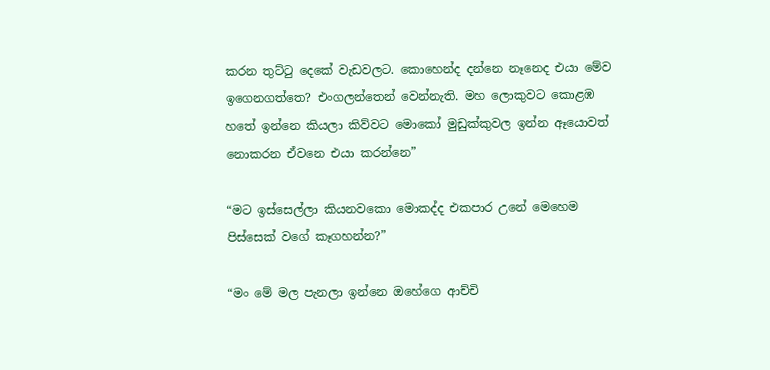කරන තුට්ටු දෙකේ වැඩවලට. කොහෙන්ද දන්නෙ නෑනෙද එයා මේව ඉගෙනගත්තෙ? එංගලන්තෙන් වෙන්නැති. මහ ලොකුවට කොළඹ හතේ ඉන්නෙ කියලා කිව්වට මොකෝ මුඩුක්කුවල ඉන්න ඈයොවත් නොකරන ඒවනෙ එයා කරන්නෙ”

“මට ඉස්සෙල්ලා කියනවකො මොකද්ද එකපාර උනේ මෙහෙම පිස්සෙක් වගේ කෑගහන්න?”

“මං මේ මල පැනලා ඉන්නෙ ඔහේගෙ ආච්චි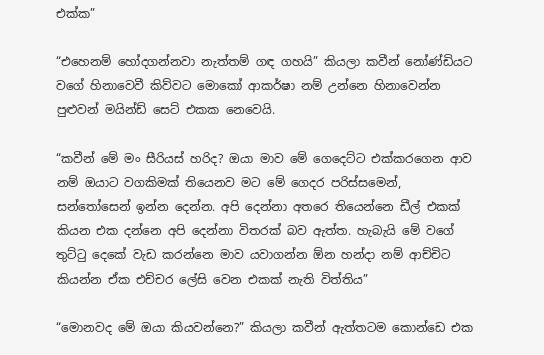එක්ක”

“එහෙනම් හෝදගන්නවා නැත්තම් ගඳ ගහයි” කියලා කවීන් නෝණ්ඩියට වගේ හිනාවෙවී කිව්වට මොකෝ ආකර්ෂා නම් උන්නෙ හිනාවෙන්න පුළුවන් මයින්ඩ් සෙට් එකක නෙවෙයි.

“කවීන් මේ මං සීරියස් හරිද? ඔයා මාව මේ ගෙදෙට්ට එක්කරගෙන ආව නම් ඔයාට වගකිමක් තියෙනව මට මේ ගෙදර පරිස්සමෙන්, සන්තෝසෙන් ඉන්න දෙන්න. අපි දෙන්නා අතරෙ තියෙන්නෙ ඩීල් එකක් කියන එක දන්නෙ අපි දෙන්නා විතරක් බව ඇත්ත. හැබැයි මේ වගේ තුට්ටු දෙකේ වැඩ කරන්නෙ මාව යවාගන්න ඕන හන්දා නම් ආච්චිට කියන්න ඒක එච්චර ලේසි වෙන එකක් නැති විත්තිය”

“මොනවද මේ ඔයා කියවන්නෙ?” කියලා කවීන් ඇත්තටම කොන්ඩෙ එක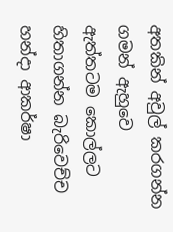අතකින් අවුල් කරගන්න ගමන් ඇහුවෙ ඇත්තටම කොල්ලට හිතාගන්න බැරිවෙච්ච හන්දා ආකර්ෂා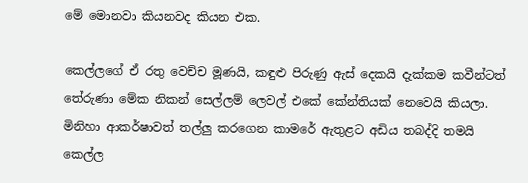මේ මොනවා කියනවද කියන එක.

කෙල්ලගේ ඒ රතු වෙච්ච මූණයි, කඳුළු පිරුණු ඇස් දෙකයි දැක්කම කවීන්ටත් තේරුණා මේක නිකන් සෙල්ලම් ලෙවල් එකේ කේන්තියක් නෙවෙයි කියලා. මිනිහා ආකර්ෂාවත් තල්ලු කරගෙන කාමරේ ඇතුළට අඩිය තබද්දි තමයි කෙල්ල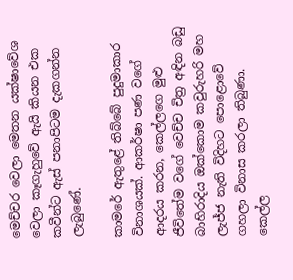මෙච්චර වෙලා මෙතන යක්ෂාවේශ වෙලා කෑගැහුවේ ඇයි කියන එක කවීන්ට ඇස් පනාපිටම දැකගන්න ලැබුණේ.

කාමරේ ඇතුළේ තිබ්බේ පුදුමාකාර විනාශයක්. ආකර්ෂා පණ වගේ ආදරය කරන, කෙල්ලගෙ මුළු ජීවිතේම වගේ වෙච්ච චිත්‍ර අඳින බඩු බාහිරාදිය ඔක්කොම කවුරුහරි මහ ලැජ්ජ නැති විදිහට පොළොවේ ගහලා විනාස කරලා තිබුණා. කෙල්ල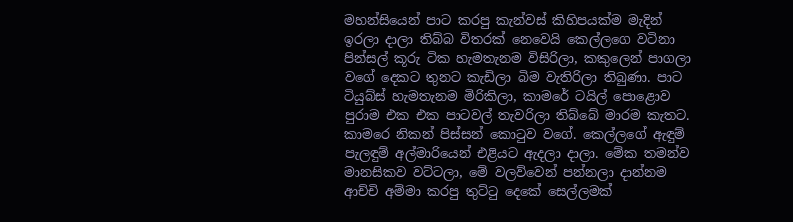මහන්සියෙන් පාට කරපු කැන්වස් කිහිපයක්ම මැදින් ඉරලා දාලා තිබ්බ විතරක් නෙවෙයි කෙල්ලගෙ වටිනා පින්සල් කූරු ටික හැමතැනම විසිරිලා, කකුලෙන් පාගලා වගේ දෙකට තුනට කැඩිලා බිම වැතිරිලා තිබුණා. පාට ටියුබ්ස් හැමතැනම මිරිකිලා, කාමරේ ටයිල් පොළොව පුරාම එක එක පාටවල් තැවරිලා තිබ්බේ මාරම කැතට. කාමරෙ නිකන් පිස්සන් කොටුව වගේ. කෙල්ලගේ ඇඳුම් පැලඳුම් අල්මාරියෙන් එළියට ඇදලා දාලා. මේක තමන්ව මානසිකව වට්ටලා, මේ වලව්වෙන් පන්නලා දාන්නම ආච්චි අම්මා කරපු තුට්ටු දෙකේ සෙල්ලමක්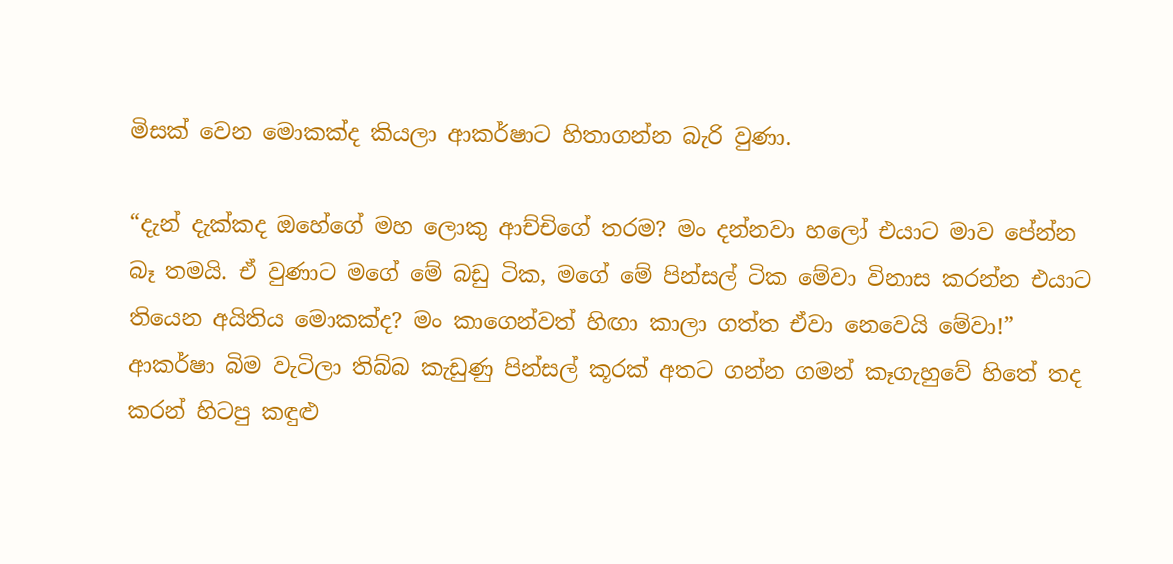මිසක් වෙන මොකක්ද කියලා ආකර්ෂාට හිතාගන්න බැරි වුණා.

“දැන් දැක්කද ඔහේගේ මහ ලොකු ආච්චිගේ තරම? මං දන්නවා හලෝ එයාට මාව පේන්න බෑ තමයි. ඒ වුණාට මගේ මේ බඩු ටික, මගේ මේ පින්සල් ටික මේවා විනාස කරන්න එයාට තියෙන අයිතිය මොකක්ද? මං කාගෙන්වත් හිඟා කාලා ගත්ත ඒවා නෙවෙයි මේවා!” ආකර්ෂා බිම වැටිලා තිබ්බ කැඩුණු පින්සල් කූරක් අතට ගන්න ගමන් කෑගැහුවේ හිතේ තද කරන් හිටපු කඳුළු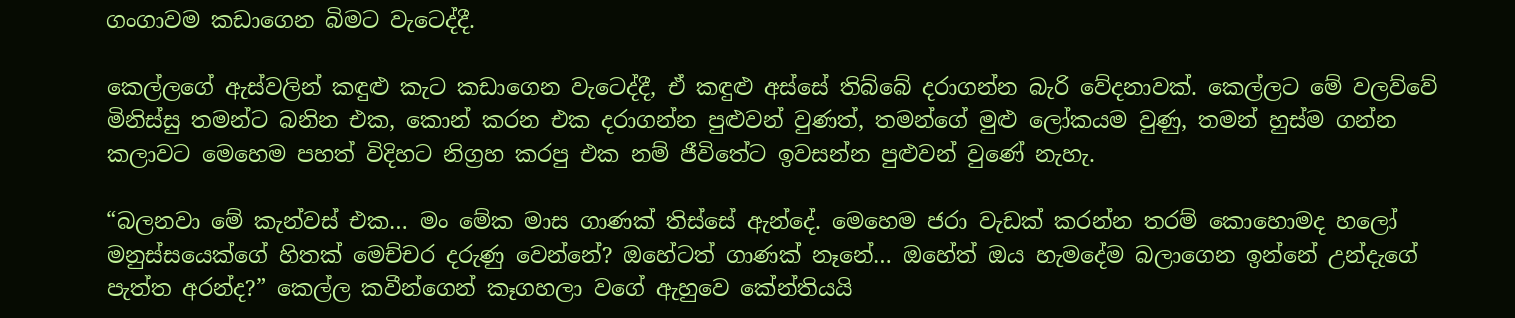ගංගාවම කඩාගෙන බිමට වැටෙද්දී.

කෙල්ලගේ ඇස්වලින් කඳුළු කැට කඩාගෙන වැටෙද්දී, ඒ කඳුළු අස්සේ තිබ්බේ දරාගන්න බැරි වේදනාවක්. කෙල්ලට මේ වලව්වේ මිනිස්සු තමන්ට බනින එක, කොන් කරන එක දරාගන්න පුළුවන් වුණත්, තමන්ගේ මුළු ලෝකයම වුණු, තමන් හුස්ම ගන්න කලාවට මෙහෙම පහත් විදිහට නිග්‍රහ කරපු එක නම් ජීවිතේට ඉවසන්න පුළුවන් වුණේ නැහැ.

“බලනවා මේ කැන්වස් එක… මං මේක මාස ගාණක් තිස්සේ ඇන්දේ. මෙහෙම ජරා වැඩක් කරන්න තරම් කොහොමද හලෝ මනුස්සයෙක්ගේ හිතක් මෙච්චර දරුණු වෙන්නේ? ඔහේටත් ගාණක් නෑනේ… ඔහේත් ඔය හැමදේම බලාගෙන ඉන්නේ උන්දැගේ පැත්ත අරන්ද?” කෙල්ල කවීන්ගෙන් කෑගහලා වගේ ඇහුවෙ කේන්තියයි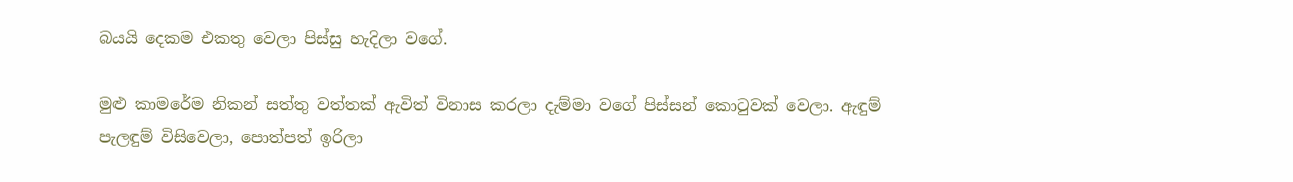බයයි දෙකම එකතු වෙලා පිස්සු හැදිලා වගේ.

මුළු කාමරේම නිකන් සත්තු වත්තක් ඇවිත් විනාස කරලා දැම්මා වගේ පිස්සන් කොටුවක් වෙලා. ඇඳුම් පැලඳුම් විසිවෙලා, පොත්පත් ඉරිලා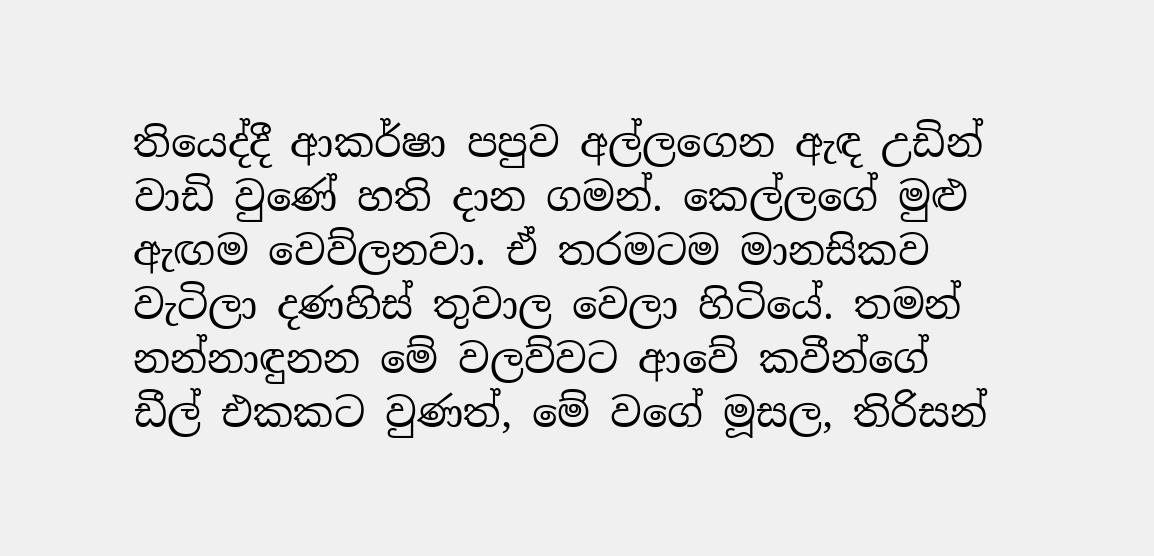තියෙද්දී ආකර්ෂා පපුව අල්ලගෙන ඇඳ උඩින් වාඩි වුණේ හති දාන ගමන්. කෙල්ලගේ මුළු ඇඟම වෙව්ලනවා. ඒ තරමටම මානසිකව වැටිලා දණහිස් තුවාල වෙලා හිටියේ. තමන් නන්නාඳුනන මේ වලව්වට ආවේ කවීන්ගේ ඩීල් එකකට වුණත්, මේ වගේ මූසල, තිරිසන්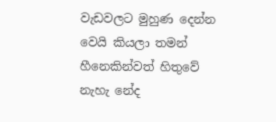වැඩවලට මුහුණ දෙන්න වෙයි කියලා තමන් හීනෙකින්වත් හිතුවේ නැහැ නේද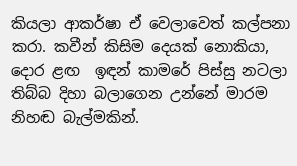කියලා ආකර්ෂා ඒ වෙලාවෙත් කල්පනා කරා. කවීන් කිසිම දෙයක් නොකියා, දොර ළඟ  ඉඳන් කාමරේ පිස්සු නටලා තිබ්බ දිහා බලාගෙන උන්නේ මාරම නිහඬ බැල්මකින්.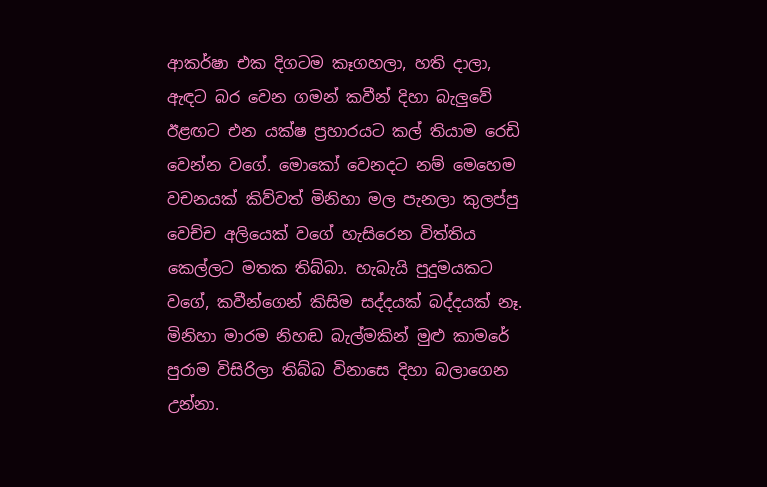ආකර්ෂා එක දිගටම කෑගහලා, හති දාලා, ඇඳට බර වෙන ගමන් කවීන් දිහා බැලුවේ ඊළඟට එන යක්ෂ ප්‍රහාරයට කල් තියාම රෙඩි වෙන්න වගේ. මොකෝ වෙනදට නම් මෙහෙම වචනයක් කිව්වත් මිනිහා මල පැනලා කුලප්පු වෙච්ච අලියෙක් වගේ හැසිරෙන විත්තිය කෙල්ලට මතක තිබ්බා. හැබැයි පුදුමයකට වගේ, කවීන්ගෙන් කිසිම සද්දයක් බද්දයක් නෑ. මිනිහා මාරම නිහඬ බැල්මකින් මුළු කාමරේ පුරාම විසිරිලා තිබ්බ විනාසෙ දිහා බලාගෙන උන්නා.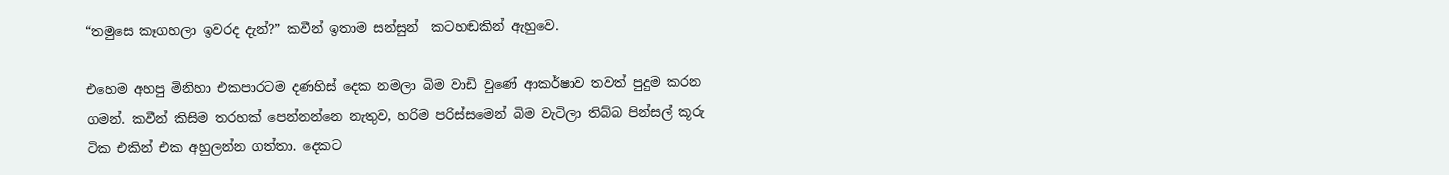“තමුසෙ කෑගහලා ඉවරද දැන්?” කවීන් ඉතාම සන්සුන්  කටහඬකින් ඇහුවෙ.

එහෙම අහපු මිනිහා එකපාරටම දණහිස් දෙක නමලා බිම වාඩි වුණේ ආකර්ෂාව තවත් පුදුම කරන ගමන්. කවීන් කිසිම තරහක් පෙන්නන්නෙ නැතුව, හරිම පරිස්සමෙන් බිම වැටිලා තිබ්බ පින්සල් කූරු ටික එකින් එක අහුලන්න ගත්තා. දෙකට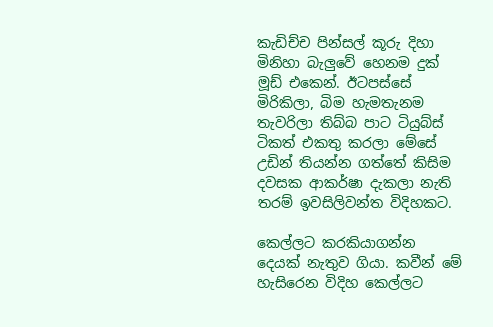කැඩිච්ච පින්සල් කූරු දිහා මිනිහා බැලුවේ හෙනම දුක් මූඩ් එකෙන්. ඊටපස්සේ මිරිකිලා, බිම හැමතැනම තැවරිලා තිබ්බ පාට ටියුබ්ස් ටිකත් එකතු කරලා මේසේ උඩින් තියන්න ගත්තේ කිසිම දවසක ආකර්ෂා දැකලා නැති තරම් ඉවසිලිවන්ත විදිහකට.

කෙල්ලට කරකියාගන්න දෙයක් නැතුව ගියා. කවීන් මේ හැසිරෙන විදිහ කෙල්ලට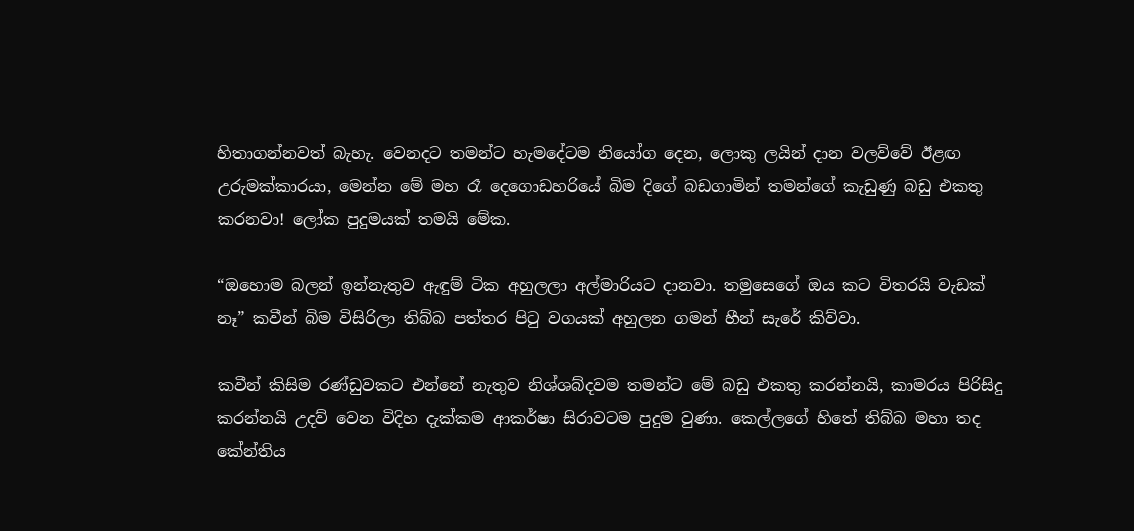හිතාගන්නවත් බැහැ. වෙනදට තමන්ට හැමදේටම නියෝග දෙන, ලොකු ලයින් දාන වලව්වේ ඊළඟ උරුමක්කාරයා, මෙන්න මේ මහ රෑ දෙගොඩහරියේ බිම දිගේ බඩගාමින් තමන්ගේ කැඩුණු බඩු එකතු කරනවා! ලෝක පුදුමයක් තමයි මේක.

“ඔහොම බලන් ඉන්නැතුව ඇඳුම් ටික අහුලලා අල්මාරියට දානවා. තමුසෙගේ ඔය කට විතරයි වැඩක් නෑ” කවීන් බිම විසිරිලා තිබ්බ පත්තර පිටු වගයක් අහුලන ගමන් හීන් සැරේ කිව්වා.

කවීන් කිසිම රණ්ඩුවකට එන්නේ නැතුව නිශ්ශබ්දවම තමන්ට මේ බඩු එකතු කරන්නයි, කාමරය පිරිසිදු කරන්නයි උදව් වෙන විදිහ දැක්කම ආකර්ෂා සිරාවටම පුදුම වුණා. කෙල්ලගේ හිතේ තිබ්බ මහා තද කේන්තිය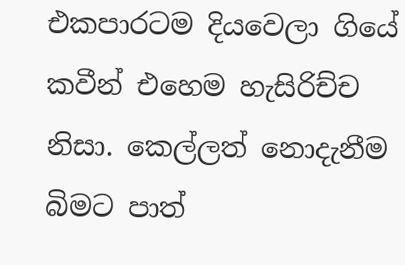එකපාරටම දියවෙලා ගියේ කවීන් එහෙම හැසිරිච්ච නිසා. කෙල්ලත් නොදැනීම බිමට පාත්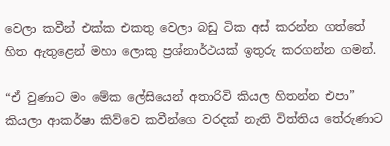වෙලා කවීන් එක්ක එකතු වෙලා බඩු ටික අස් කරන්න ගත්තේ හිත ඇතුළෙන් මහා ලොකු ප්‍රශ්නාර්ථයක් ඉතුරු කරගන්න ගමන්.

“ඒ වුණාට මං මේක ලේසියෙන් අතාරිවි කියල හිතන්න එපා” කියලා ආකර්ෂා කිව්වෙ කවීන්ගෙ වරදක් නැති විත්තිය තේරුණාට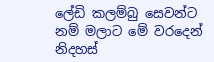ලේඩි කලම්බු සෙවන්ට නම් මලාට මේ වරදෙන් නිදහස්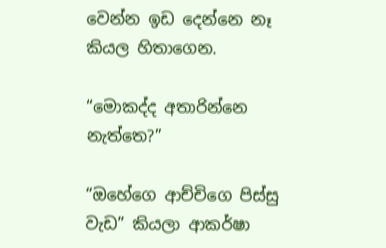වෙන්න ඉඩ දෙන්නෙ නෑ කියල හිතාගෙන.

“මොකද්ද අතාරින්නෙ නැත්තෙ?”

“ඔහේගෙ ආච්චිගෙ පිස්සු වැඩ” කියලා ආකර්ෂා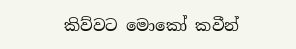කිව්වට මොකෝ කවීන්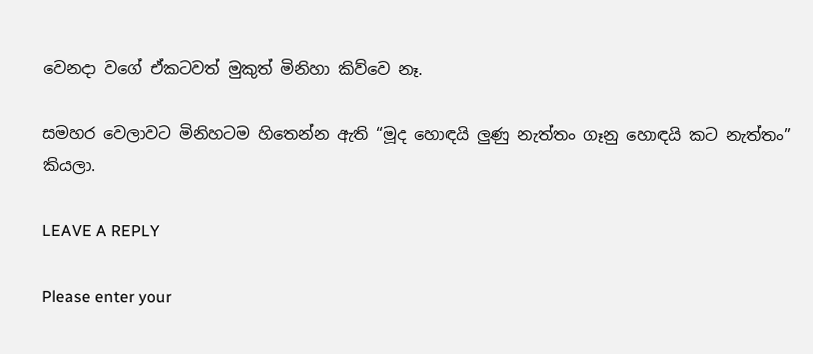වෙනදා වගේ ඒකටවත් මුකුත් මිනිහා කිව්වෙ නෑ.

සමහර වෙලාවට මිනිහටම හිතෙන්න ඇති “මූද හොඳයි ලුණු නැත්තං ගෑනු හොඳයි කට නැත්තං” කියලා.

LEAVE A REPLY

Please enter your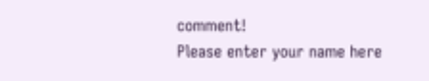comment!
Please enter your name here